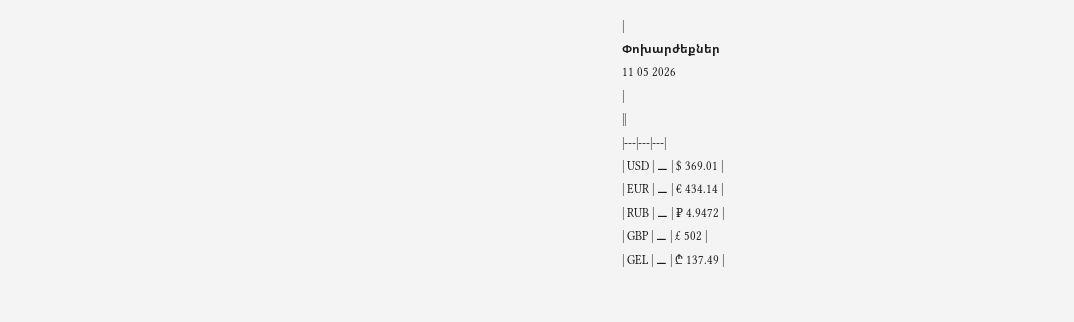|
Փոխարժեքներ
11 05 2026
|
||
|---|---|---|
| USD | ⚊ | $ 369.01 |
| EUR | ⚊ | € 434.14 |
| RUB | ⚊ | ₽ 4.9472 |
| GBP | ⚊ | £ 502 |
| GEL | ⚊ | ₾ 137.49 |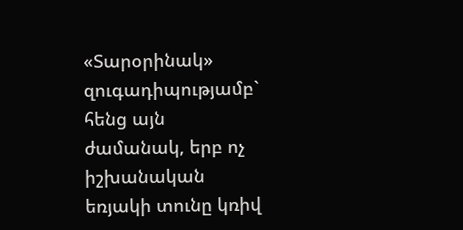«Տարօրինակ» զուգադիպությամբ` հենց այն ժամանակ, երբ ոչ իշխանական եռյակի տունը կռիվ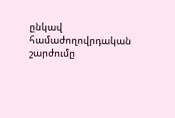ընկավ համաժողովրդական շարժումը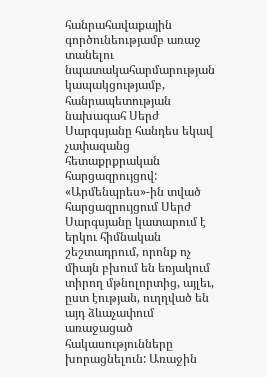հանրահավաքային գործունեությամբ առաջ տանելու նպատակահարմարության կապակցությամբ, հանրապետության նախագահ Սերժ Սարգսյանը հանդես եկավ չափազանց հետաքրքրական հարցազրույցով:
«Արմենպրես»-ին տված հարցազրույցում Սերժ Սարգսյանը կատարում է երկու հիմնական շեշտադրում, որոնք ոչ միայն բխում են եռյակում տիրող մթնոլորտից, այլեւ, ըստ էության, ուղղված են այդ ձևաչափում առաջացած հակասությունները խորացնելուն: Առաջին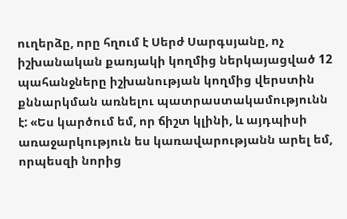ուղերձը, որը հղում է Սերժ Սարգսյանը, ոչ իշխանական քառյակի կողմից ներկայացված 12 պահանջները իշխանության կողմից վերստին քննարկման առնելու պատրաստակամությունն է: «Ես կարծում եմ, որ ճիշտ կլինի, և այդպիսի առաջարկություն ես կառավարությանն արել եմ, որպեսզի նորից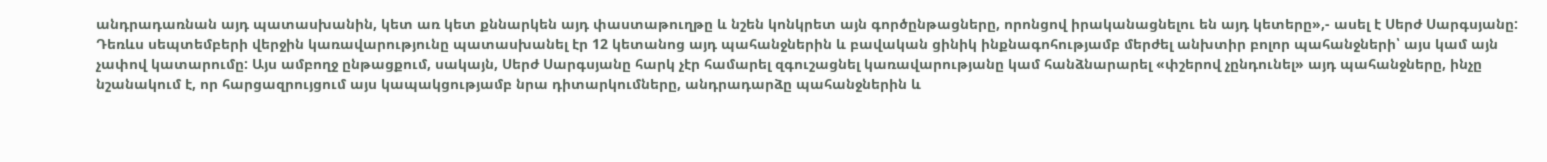անդրադառնան այդ պատասխանին, կետ առ կետ քննարկեն այդ փաստաթուղթը և նշեն կոնկրետ այն գործընթացները, որոնցով իրականացնելու են այդ կետերը»,- ասել է Սերժ Սարգսյանը:
Դեռևս սեպտեմբերի վերջին կառավարությունը պատասխանել էր 12 կետանոց այդ պահանջներին և բավական ցինիկ ինքնագոհությամբ մերժել անխտիր բոլոր պահանջների՝ այս կամ այն չափով կատարումը: Այս ամբողջ ընթացքում, սակայն, Սերժ Սարգսյանը հարկ չէր համարել զգուշացնել կառավարությանը կամ հանձնարարել «փշերով չընդունել» այդ պահանջները, ինչը նշանակում է, որ հարցազրույցում այս կապակցությամբ նրա դիտարկումները, անդրադարձը պահանջներին և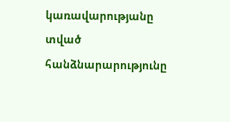կառավարությանը տված հանձնարարությունը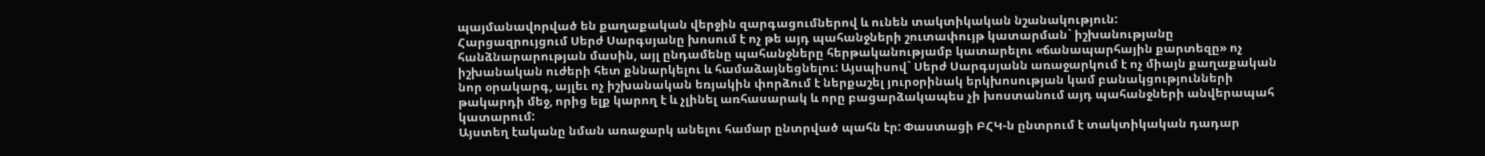պայմանավորված են քաղաքական վերջին զարգացումներով և ունեն տակտիկական նշանակություն:
Հարցազրույցում Սերժ Սարգսյանը խոսում է ոչ թե այդ պահանջների շուտափույթ կատարման` իշխանությանը հանձնարարության մասին, այլ ընդամենը պահանջները հերթականությամբ կատարելու «ճանապարհային քարտեզը» ոչ իշխանական ուժերի հետ քննարկելու և համաձայնեցնելու: Այսպիսով` Սերժ Սարգսյանն առաջարկում է ոչ միայն քաղաքական նոր օրակարգ, այլեւ ոչ իշխանական եռյակին փորձում է ներքաշել յուրօրինակ երկխոսության կամ բանակցությունների թակարդի մեջ, որից ելք կարող է և չլինել առհասարակ և որը բացարձակապես չի խոստանում այդ պահանջների անվերապահ կատարում:
Այստեղ էականը նման առաջարկ անելու համար ընտրված պահն էր: Փաստացի ԲՀԿ-ն ընտրում է տակտիկական դադար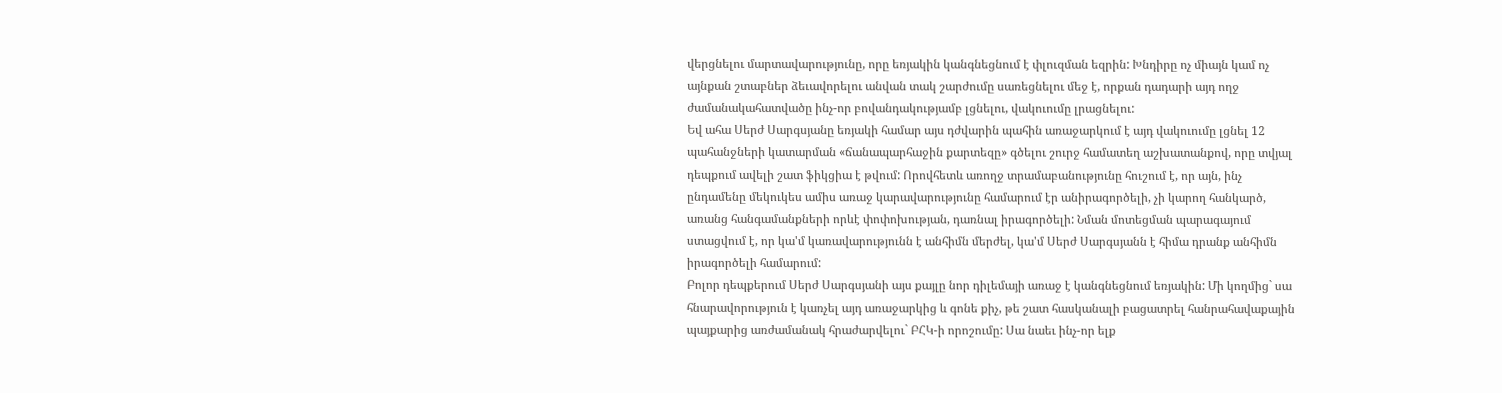վերցնելու մարտավարությունը, որը եռյակին կանգնեցնում է փլուզման եզրին: Խնդիրը ոչ միայն կամ ոչ այնքան շտաբներ ձեւավորելու անվան տակ շարժումը սառեցնելու մեջ է, որքան դադարի այդ ողջ ժամանակահատվածը ինչ-որ բովանդակությամբ լցնելու, վակուումը լրացնելու:
Եվ ահա Սերժ Սարգսյանը եռյակի համար այս դժվարին պահին առաջարկում է այդ վակուումը լցնել 12 պահանջների կատարման «ճանապարհաջին քարտեզը» գծելու շուրջ համատեղ աշխատանքով, որը տվյալ դեպքում ավելի շատ ֆիկցիա է թվում: Որովհետև առողջ տրամաբանությունը հուշում է, որ այն, ինչ ընդամենը մեկուկես ամիս առաջ կարավարությունը համարում էր անիրագործելի, չի կարող հանկարծ, առանց հանգամանքների որևէ փոփոխության, դառնալ իրագործելի: Նման մոտեցման պարագայում ստացվում է, որ կա'մ կառավարությունն է անհիմն մերժել, կա'մ Սերժ Սարգսյանն է հիմա դրանք անհիմն իրագործելի համարում:
Բոլոր դեպքերում Սերժ Սարգսյանի այս քայլը նոր դիլեմայի առաջ է կանգնեցնում եռյակին: Մի կողմից` սա հնարավորություն է կառչել այդ առաջարկից և գոնե քիչ, թե շատ հասկանալի բացատրել հանրահավաքային պայքարից առժամանակ հրաժարվելու` ԲՀԿ-ի որոշումը: Սա նաեւ ինչ-որ ելք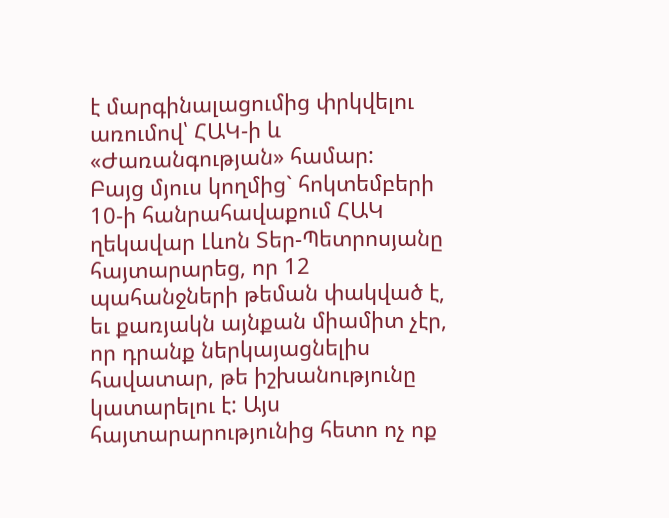է մարգինալացումից փրկվելու առումով՝ ՀԱԿ-ի և «Ժառանգության» համար:
Բայց մյուս կողմից` հոկտեմբերի 10-ի հանրահավաքում ՀԱԿ ղեկավար Լևոն Տեր-Պետրոսյանը հայտարարեց, որ 12 պահանջների թեման փակված է, եւ քառյակն այնքան միամիտ չէր, որ դրանք ներկայացնելիս հավատար, թե իշխանությունը կատարելու է: Այս հայտարարությունից հետո ոչ ոք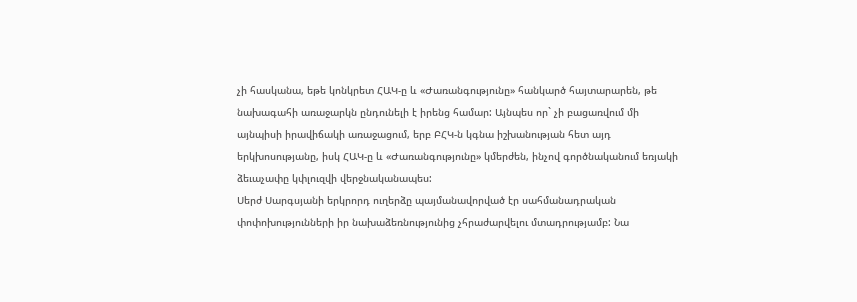չի հասկանա, եթե կոնկրետ ՀԱԿ-ը և «Ժառանգությունը» հանկարծ հայտարարեն, թե նախագահի առաջարկն ընդունելի է իրենց համար: Այնպես որ` չի բացառվում մի այնպիսի իրավիճակի առաջացում, երբ ԲՀԿ-ն կգնա իշխանության հետ այդ երկխոսությանը, իսկ ՀԱԿ-ը և «Ժառանգությունը» կմերժեն, ինչով գործնականում եռյակի ձեւաչափը կփլուզվի վերջնականապես:
Սերժ Սարգսյանի երկրորդ ուղերձը պայմանավորված էր սահմանադրական փոփոխությունների իր նախաձեռնությունից չհրաժարվելու մտադրությամբ: Նա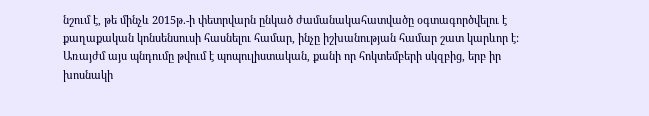նշում է, թե մինչև 2015թ.-ի փետրվարն ընկած ժամանակահատվածը օգտագործվելու է քաղաքական կոնսենսուսի հասնելու համար, ինչը իշխանության համար շատ կարևոր է: Առայժմ այս պնդումը թվում է պոպուլիստական, քանի որ հոկտեմբերի սկզբից, երբ իր խոսնակի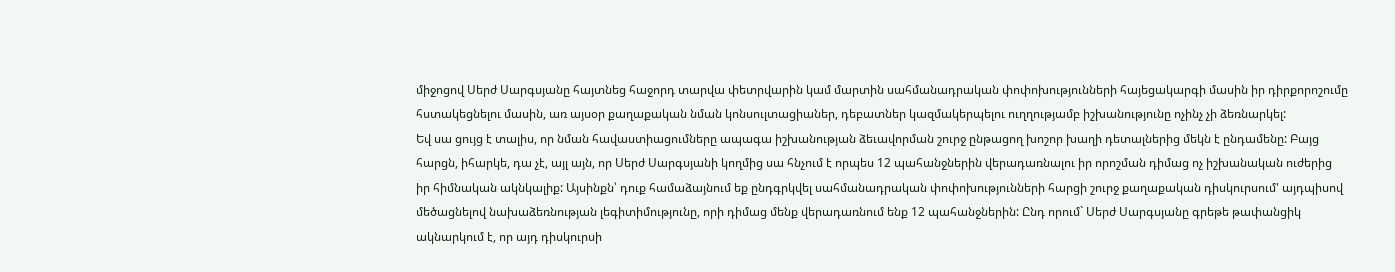միջոցով Սերժ Սարգսյանը հայտնեց հաջորդ տարվա փետրվարին կամ մարտին սահմանադրական փոփոխությունների հայեցակարգի մասին իր դիրքորոշումը հստակեցնելու մասին, առ այսօր քաղաքական նման կոնսուլտացիաներ, դեբատներ կազմակերպելու ուղղությամբ իշխանությունը ոչինչ չի ձեռնարկել:
Եվ սա ցույց է տալիս, որ նման հավաստիացումները ապագա իշխանության ձեւավորման շուրջ ընթացող խոշոր խաղի դետալներից մեկն է ընդամենը: Բայց հարցն, իհարկե, դա չէ, այլ այն, որ Սերժ Սարգսյանի կողմից սա հնչում է որպես 12 պահանջներին վերադառնալու իր որոշման դիմաց ոչ իշխանական ուժերից իր հիմնական ակնկալիք: Այսինքն՝ դուք համաձայնում եք ընդգրկվել սահմանադրական փոփոխությունների հարցի շուրջ քաղաքական դիսկուրսում' այդպիսով մեծացնելով նախաձեռնության լեգիտիմությունը, որի դիմաց մենք վերադառնում ենք 12 պահանջներին: Ընդ որում` Սերժ Սարգսյանը գրեթե թափանցիկ ակնարկում է, որ այդ դիսկուրսի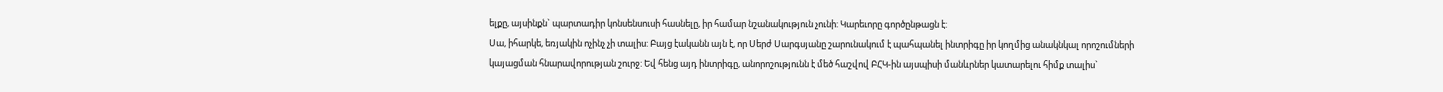ելքը, այսինքն` պարտադիր կոնսենսուսի հասնելը, իր համար նշանակություն չունի: Կարեւորը գործընթացն է:
Սա, իհարկե, եռյակին ոչինչ չի տալիս: Բայց էականն այն է, որ Սերժ Սարգսյանը շարունակում է պահպանել ինտրիգը իր կողմից անակնկալ որոշումների կայացման հնարավորության շուրջ: Եվ հենց այդ ինտրիգը, անորոշությունն է մեծ հաշվով ԲՀԿ-ին այսպիսի մանևրներ կատարելու հիմք տալիս`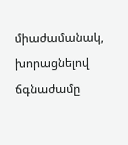միաժամանակ, խորացնելով ճգնաժամը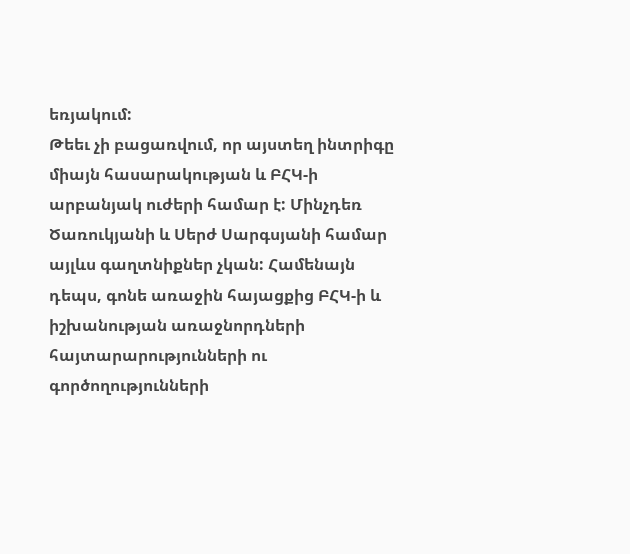եռյակում:
Թեեւ չի բացառվում, որ այստեղ ինտրիգը միայն հասարակության և ԲՀԿ-ի արբանյակ ուժերի համար է: Մինչդեռ Ծառուկյանի և Սերժ Սարգսյանի համար այլևս գաղտնիքներ չկան: Համենայն դեպս, գոնե առաջին հայացքից ԲՀԿ-ի և իշխանության առաջնորդների հայտարարությունների ու գործողությունների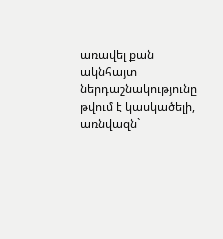առավել քան ակնհայտ ներդաշնակությունը թվում է կասկածելի, առնվազն`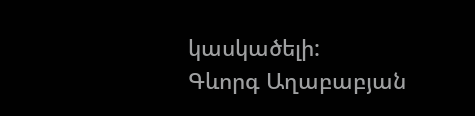կասկածելի:
Գևորգ Աղաբաբյան